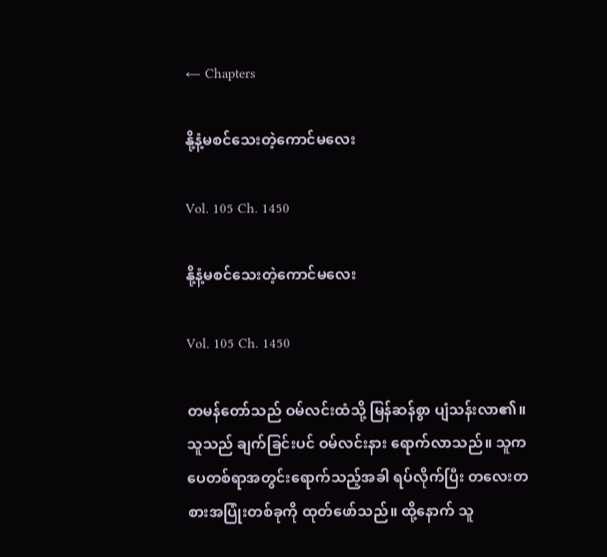← Chapters

နို့နံ့မစင်သေးတဲ့ကောင်မလေး

Vol. 105 Ch. 1450

နို့နံ့မစင်သေးတဲ့ကောင်မလေး

Vol. 105 Ch. 1450

တမန်တော်သည် ဝမ်လင်းထံသို့ မြန်ဆန်စွာ ပျံသန်းလာ၏။ သူသည် ချက်ခြင်းပင် ဝမ်လင်းနား ရောက်လာသည်။ သူက ပေတစ်ရာအတွင်းရောက်သည့်အခါ ရပ်လိုက်ပြီး တလေးတစားအပြုံးတစ်ခုကို ထုတ်ဖော်သည်။ ထို့နောက် သူ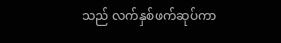သည် လက်နှစ်ဖက်ဆုပ်ကာ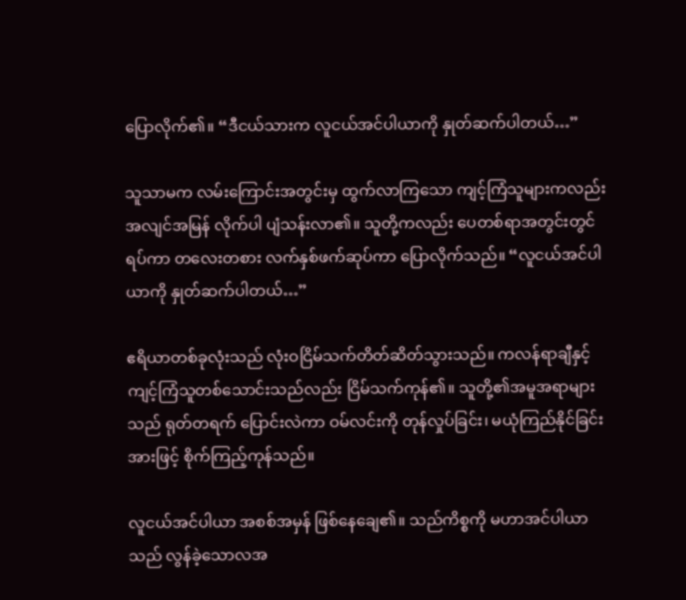ပြောလိုက်၏။ “ဒီငယ်သားက လူငယ်အင်ပါယာကို နှုတ်ဆက်ပါတယ်…”

သူသာမက လမ်းကြောင်းအတွင်းမှ ထွက်လာကြသော ကျင့်ကြံသူများကလည်း အလျင်အမြန် လိုက်ပါ ပျံသန်းလာ၏။ သူတို့ကလည်း ပေတစ်ရာအတွင်းတွင် ရပ်ကာ တလေးတစား လက်နှစ်ဖက်ဆုပ်ကာ ပြောလိုက်သည်။ “လူငယ်အင်ပါယာကို နှုတ်ဆက်ပါတယ်…”

ဧရိယာတစ်ခုလုံးသည် လုံးဝငြိမ်သက်တိတ်ဆိတ်သွားသည်။ ကလန်ရာချီနှင့် ကျင့်ကြံသူတစ်သောင်းသည်လည်း ငြိမ်သက်ကုန်၏။ သူတို့၏အမူအရာများသည် ရုတ်တရက် ပြောင်းလဲကာ ဝမ်လင်းကို တုန်လှုပ်ခြင်း၊ မယုံကြည်နိုင်ခြင်းအားဖြင့် စိုက်ကြည့်ကုန်သည်။

လူငယ်အင်ပါယာ အစစ်အမှန် ဖြစ်နေချေ၏။ သည်ကိစ္စကို မဟာအင်ပါယာသည် လွန်ခဲ့သောလအ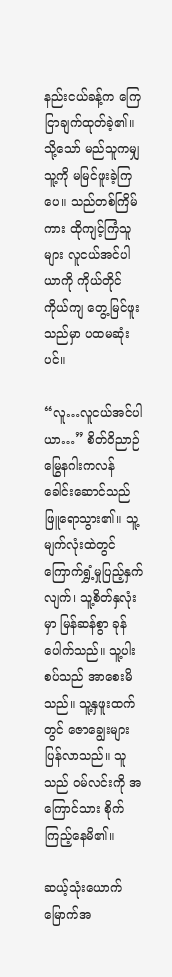နည်းငယ်ခန့်က ကြေငြာချက်ထုတ်ခဲ့၏။ သို့သော် မည်သူကမျှ သူ့ကို မမြင်ဖူးခဲ့ကြပေ။ သည်တစ်ကြိမ်ကား ထိုကျင့်ကြံသူများ လူငယ်အင်ပါယာကို ကိုယ်တိုင်ကိုယ်ကျ တွေ့မြင်ဖူးသည်မှာ ပထမဆုံးပင်။

“လူ…လူငယ်အင်ပါယာ…” စိတ်ဝိညာဉ်မြွေနဂါးကလန်ခေါင်းဆောင်သည် ဖြူရောသွား၏။ သူ့မျက်လုံးထဲတွင် ကြောက်ရွှံ့မှုပြည့်နှက်လျက်၊ သူ့စိတ်နှလုံးမှာ မြန်ဆန်စွာ ခုန်ပေါက်သည်။ သူ့ပါးစပ်သည် အာစေးမိသည်။ သူ့နှဖူးထက်တွင် ဇောချွေးများ ပြန်လာသည်။ သူသည် ဝမ်လင်းကို အကြောင်သား စိုက်ကြည့်နေမိ၏။

ဆယ့်သုံးယောက်မြောက်အ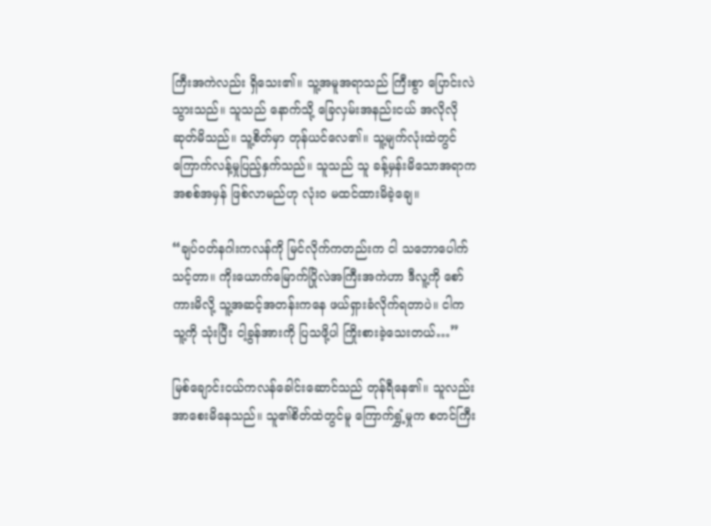ကြီးအကဲလည်း ရှိသေး၏။ သူ့အမူအရာသည် ကြီးစွာ ပြောင်းလဲသွားသည်။ သူသည် နောက်သို့ ခြေလှမ်းအနည်းငယ် အလိုလိုဆုတ်မိသည်။ သူ့စိတ်မှာ တုန်ယင်လေ၏။ သူ့မျက်လုံးထဲတွင် ကြောက်လန့်မှုပြည့်နှက်သည်။ သူသည် သူ ခန့်မှန်းမိသောအရာက အစစ်အမှန် ဖြစ်လာမည်ဟု လုံးဝ မထင်ထားမိခဲ့ချေ။

“ချပ်ဝတ်နဂါးကလန်ကို မြင်လိုက်ကတည်းက ငါ သဘောပေါက်သင့်တာ။ ကိုးယောက်မြောက်ပြိုလဲအကြီးအကဲဟာ ဒီလူ့ကို စော်ကားမိလို့ သူ့အဆင့်အတန်းကနေ ဖယ်ရှားခံလိုက်ရတာပဲ။ ငါက သူ့ကို သုံးပြီး ငါ့ခွန်အားကို ပြသဖို့ပါ ကြိုးစားခဲ့သေးတယ်…”

မြစ်ချောင်းငယ်ကလန်ခေါင်းဆောင်သည် တုန်ရီနေ၏။ သူလည်း အာစေးမိနေသည်။ သူ၏စိတ်ထဲတွင်မူ ကြောက်ရွှံ့မှုက စတင်ကြီး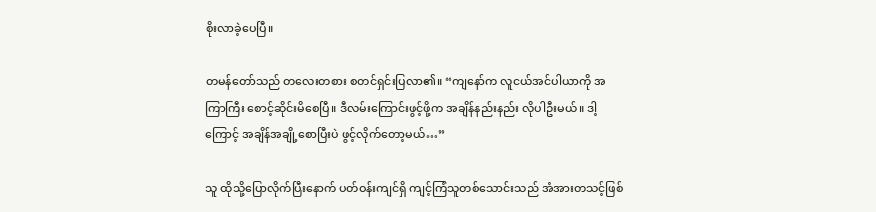စိုးလာခဲ့ပေပြီ။

တမန်တော်သည် တလေးတစား စတင်ရှင်းပြလာ၏။ “ကျနော်က လူငယ်အင်ပါယာကို အကြာကြီး စောင့်ဆိုင်းမိစေပြီ။ ဒီလမ်းကြောင်းဖွင့်ဖို့က အချိန်နည်းနည်း လိုပါဦးမယ်။ ဒါ့ကြောင့် အချိန်အချို့စောပြီးပဲ ဖွင့်လိုက်တော့မယ်…”

သူ ထိုသို့ပြောလိုက်ပြီးနောက် ပတ်ဝန်းကျင်ရှိ ကျင့်ကြံသူတစ်သောင်းသည် အံအားတသင့်ဖြစ်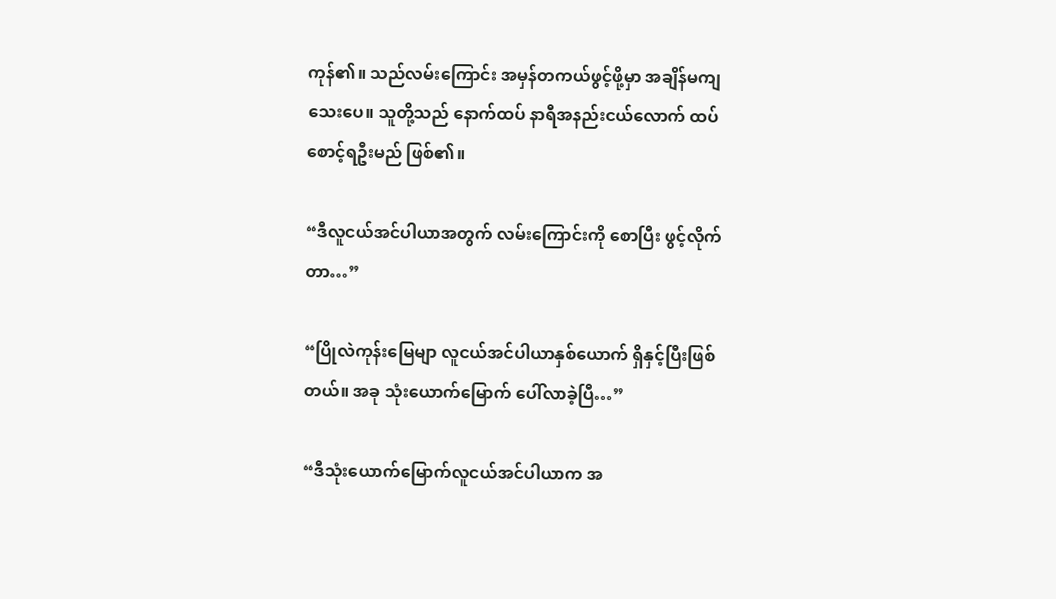ကုန်၏။ သည်လမ်းကြောင်း အမှန်တကယ်ဖွင့်ဖို့မှာ အချိန်မကျသေးပေ။ သူတို့သည် နောက်ထပ် နာရီအနည်းငယ်လောက် ထပ်စောင့်ရဦးမည် ဖြစ်၏။

“ဒီလူငယ်အင်ပါယာအတွက် လမ်းကြောင်းကို စောပြီး ဖွင့်လိုက်တာ…”

“ပြိုလဲကုန်းမြေမျာ လူငယ်အင်ပါယာနှစ်ယောက် ရှိနှင့်ပြီးဖြစ်တယ်။ အခု သုံးယောက်မြောက် ပေါ်လာခဲ့ပြီ…”

“ဒီသုံးယောက်မြောက်လူငယ်အင်ပါယာက အ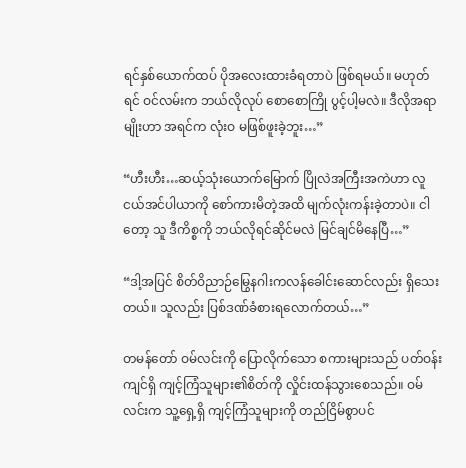ရင်နှစ်ယောက်ထပ် ပိုအလေးထားခံရတာပဲ ဖြစ်ရမယ်။ မဟုတ်ရင် ဝင်လမ်းက ဘယ်လိုလုပ် စောစောကြို ပွင့်ပါ့မလဲ။ ဒီလိုအရာမျိုးဟာ အရင်က လုံးဝ မဖြစ်ဖူးခဲ့ဘူး…”

“ဟီးဟီး…ဆယ့်သုံးယောက်မြောက် ပြိုလဲအကြီးအကဲဟာ လူငယ်အင်ပါယာကို စော်ကားမိတဲ့အထိ မျက်လုံးကန်းခဲ့တာပဲ။ ငါတော့ သူ ဒီကိစ္စကို ဘယ်လိုရင်ဆိုင်မလဲ မြင်ချင်မိနေပြီ…”

“ဒါ့အပြင် စိတ်ဝိညာဉ်မြွေနဂါးကလန်ခေါင်းဆောင်လည်း ရှိသေးတယ်။ သူလည်း ပြစ်ဒဏ်ခံစားရလောက်တယ်…”

တမန်တော် ဝမ်လင်းကို ပြောလိုက်သော စကားများသည် ပတ်ဝန်းကျင်ရှိ ကျင့်ကြံသူများ၏စိတ်ကို လှိုင်းထန်သွားစေသည်။ ဝမ်လင်းက သူ့ရှေ့ရှိ ကျင့်ကြံသူများကို တည်ငြိမ်စွာပင်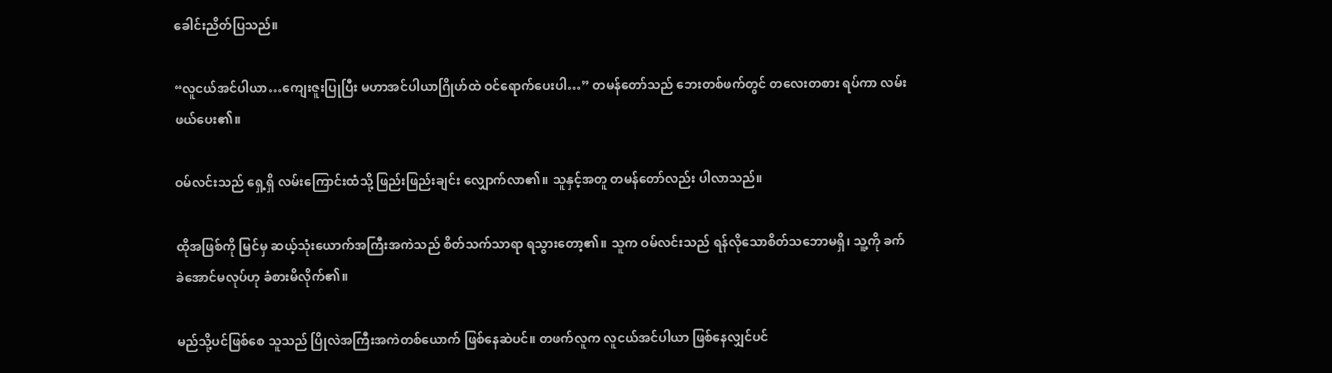ခေါင်းညိတ်ပြသည်။

“လူငယ်အင်ပါယာ…ကျေးဇူးပြုပြီး မဟာအင်ပါယာဂြိုဟ်ထဲ ဝင်ရောက်ပေးပါ…” တမန်တော်သည် ဘေးတစ်ဖက်တွင် တလေးတစား ရပ်ကာ လမ်းဖယ်ပေး၏။

ဝမ်လင်းသည် ရှေ့ရှိ လမ်းကြောင်းထံသို့ ဖြည်းဖြည်းချင်း လျှောက်လာ၏။ သူနှင့်အတူ တမန်တော်လည်း ပါလာသည်။

ထိုအဖြစ်ကို မြင်မှ ဆယ့်သုံးယောက်အကြီးအကဲသည် စိတ်သက်သာရာ ရသွားတော့၏။ သူက ဝမ်လင်းသည် ရန်လိုသောစိတ်သဘောမရှိ၊ သူ့ကို ခက်ခဲအောင်မလုပ်ဟု ခံစားမိလိုက်၏။

မည်သို့ပင်ဖြစ်စေ သူသည် ပြိုလဲအကြီးအကဲတစ်ယောက် ဖြစ်နေဆဲပင်။ တဖက်လူက လူငယ်အင်ပါယာ ဖြစ်နေလျှင်ပင်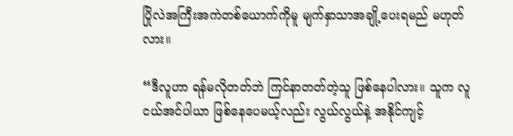ပြိုလဲအကြီးအကဲတစ်ယောက်ကိုမူ မျက်နှာသာအချို့ပေးရမည် မဟုတ်လား။

“ဒီလူဟာ ရန်မလိုတတ်ဘဲ ကြင်နာတတ်တဲ့သူ ဖြစ်နေပါလား။ သူက လူငယ်အင်ပါယာ ဖြစ်နေပေမယ့်လည်း လွယ်လွယ်နဲ့ အနိုင်ကျင့်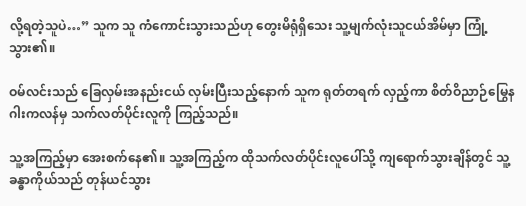လို့ရတဲ့သူပဲ…” သူက သူ ကံကောင်းသွားသည်ဟု တွေးမိရုံရှိသေး သူ့မျက်လုံးသူငယ်အိမ်မှာ ကြုံ့သွား၏။

ဝမ်လင်းသည် ခြေလှမ်းအနည်းငယ် လှမ်းပြီးသည့်နောက် သူက ရုတ်တရက် လှည့်ကာ စိတ်ဝိညာဉ်မြွေနဂါးကလန်မှ သက်လတ်ပိုင်းလူကို ကြည့်သည်။

သူ့အကြည့်မှာ အေးစက်နေ၏။ သူ့အကြည့်က ထိုသက်လတ်ပိုင်းလူပေါ်သို့ ကျရောက်သွားချိန်တွင် သူ့ခန္ဓာကိုယ်သည် တုန်ယင်သွား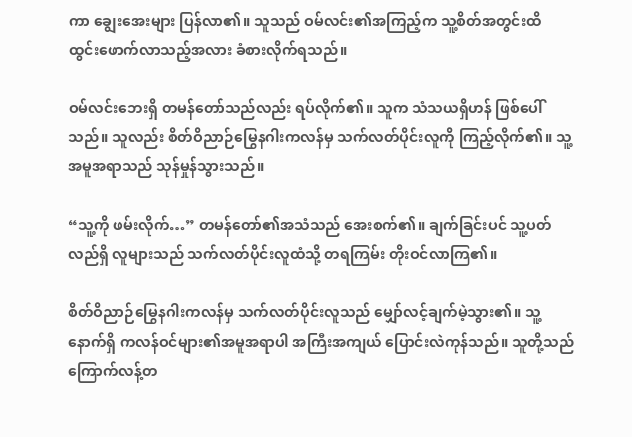ကာ ချွေးအေးများ ပြန်လာ၏။ သူသည် ဝမ်လင်း၏အကြည့်က သူ့စိတ်အတွင်းထိ ထွင်းဖောက်လာသည့်အလား ခံစားလိုက်ရသည်။

ဝမ်လင်းဘေးရှိ တမန်တော်သည်လည်း ရပ်လိုက်၏။ သူက သံသယရှိဟန် ဖြစ်ပေါ်သည်။ သူလည်း စိတ်ဝိညာဉ်မြွေနဂါးကလန်မှ သက်လတ်ပိုင်းလူကို ကြည့်လိုက်၏။ သူ့အမူအရာသည် သုန်မှုန်သွားသည်။

“သူ့ကို ဖမ်းလိုက်…” တမန်တော်၏အသံသည် အေးစက်၏။ ချက်ခြင်းပင် သူ့ပတ်လည်ရှိ လူများသည် သက်လတ်ပိုင်းလူထံသို့ တရကြမ်း တိုးဝင်လာကြ၏။

စိတ်ဝိညာဉ်မြွေနဂါးကလန်မှ သက်လတ်ပိုင်းလူသည် မျှော်လင့်ချက်မဲ့သွား၏။ သူ့နောက်ရှိ ကလန်ဝင်များ၏အမူအရာပါ အကြီးအကျယ် ပြောင်းလဲကုန်သည်။ သူတို့သည် ကြောက်လန့်တ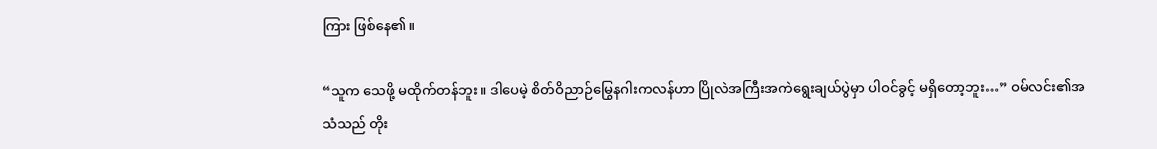ကြား ဖြစ်နေ၏။

“သူက သေဖို့ မထိုက်တန်ဘူး။ ဒါပေမဲ့ စိတ်ဝိညာဉ်မြွေနဂါးကလန်ဟာ ပြိုလဲအကြီးအကဲရွေးချယ်ပွဲမှာ ပါဝင်ခွင့် မရှိတော့ဘူး…” ဝမ်လင်း၏အသံသည် တိုး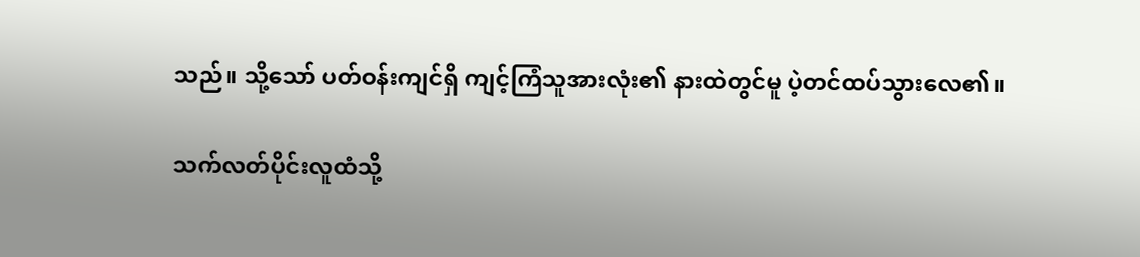သည်။ သို့သော် ပတ်ဝန်းကျင်ရှိ ကျင့်ကြံသူအားလုံး၏ နားထဲတွင်မူ ပဲ့တင်ထပ်သွားလေ၏။

သက်လတ်ပိုင်းလူထံသို့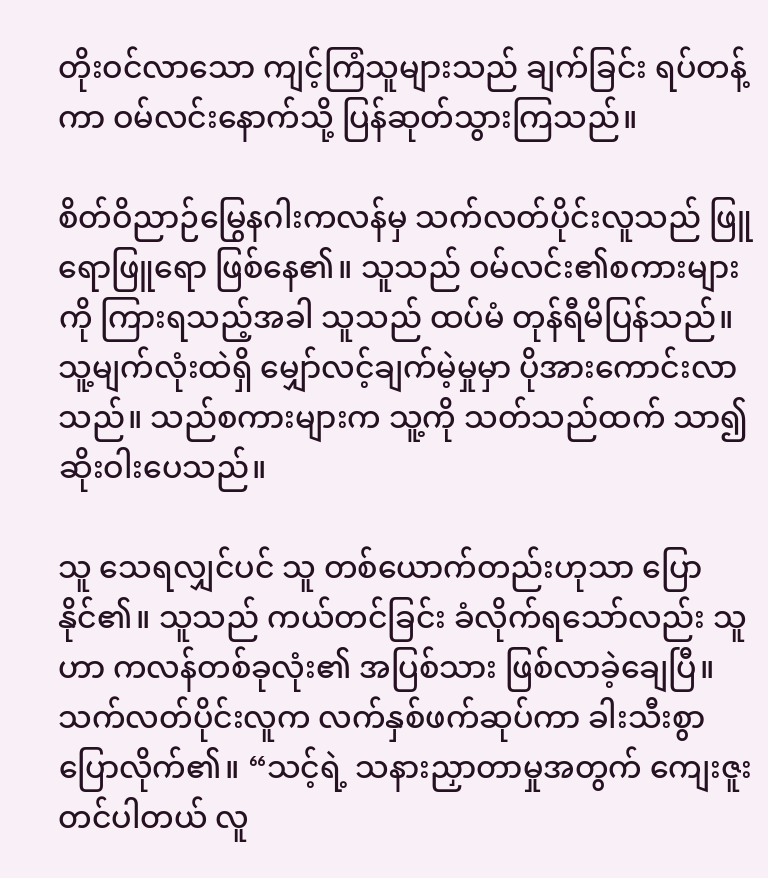တိုးဝင်လာသော ကျင့်ကြံသူများသည် ချက်ခြင်း ရပ်တန့်ကာ ဝမ်လင်းနောက်သို့ ပြန်ဆုတ်သွားကြသည်။

စိတ်ဝိညာဉ်မြွေနဂါးကလန်မှ သက်လတ်ပိုင်းလူသည် ဖြူရောဖြူရော ဖြစ်နေ၏။ သူသည် ဝမ်လင်း၏စကားများကို ကြားရသည့်အခါ သူသည် ထပ်မံ တုန်ရီမိပြန်သည်။ သူ့မျက်လုံးထဲရှိ မျှော်လင့်ချက်မဲ့မှုမှာ ပိုအားကောင်းလာသည်။ သည်စကားများက သူ့ကို သတ်သည်ထက် သာ၍ ဆိုးဝါးပေသည်။

သူ သေရလျှင်ပင် သူ တစ်ယောက်တည်းဟုသာ ‌ပြောနိုင်၏။ သူသည် ကယ်တင်ခြင်း ခံလိုက်ရသော်လည်း သူဟာ ကလန်တစ်ခုလုံး၏ အပြစ်သား ဖြစ်လာခဲ့ချေပြီ။ သက်လတ်ပိုင်းလူက လက်နှစ်ဖက်ဆုပ်ကာ ခါးသီးစွာ ပြောလိုက်၏။ “သင့်ရဲ့ သနားညှာတာမှုအတွက် ကျေးဇူးတင်ပါတယ် လူ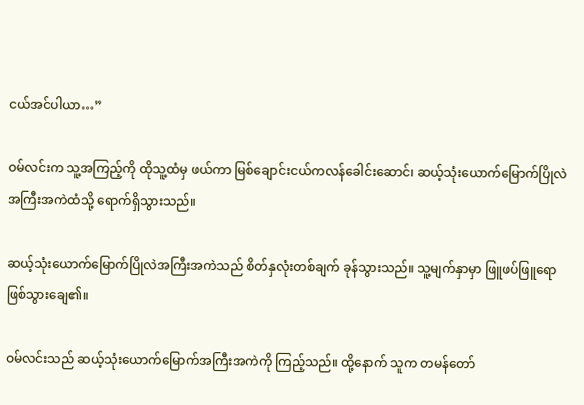ငယ်အင်ပါယာ…”

ဝမ်လင်းက သူ့အကြည့်ကို ထိုသူ့ထံမှ ဖယ်ကာ မြစ်ချောင်းငယ်ကလန်ခေါင်းဆောင်၊ ဆယ့်သုံးယောက်မြောက်ပြိုလဲအကြီးအကဲထံသို့ ရောက်ရှိသွားသည်။

ဆယ့်သုံးယောက်မြောက်ပြိုလဲအကြီးအကဲသည် စိတ်နှလုံးတစ်ချက် ခုန်သွားသည်။ သူ့မျက်နှာမှာ ဖြူဖပ်ဖြူရော ဖြစ်သွားချေ၏။

ဝမ်လင်းသည် ဆယ့်သုံးယောက်မြောက်အကြီးအကဲကို ကြည့်သည်။ ထို့နောက် သူက တမန်တော်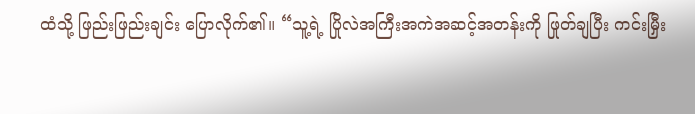ထံသို့ ဖြည်းဖြည်းချင်း ပြောလိုက်၏။ “သူ့ရဲ့ ပြိုလဲအကြီးအကဲအဆင့်အတန်းကို ဖြုတ်ချပြီး ကင်းမြှီး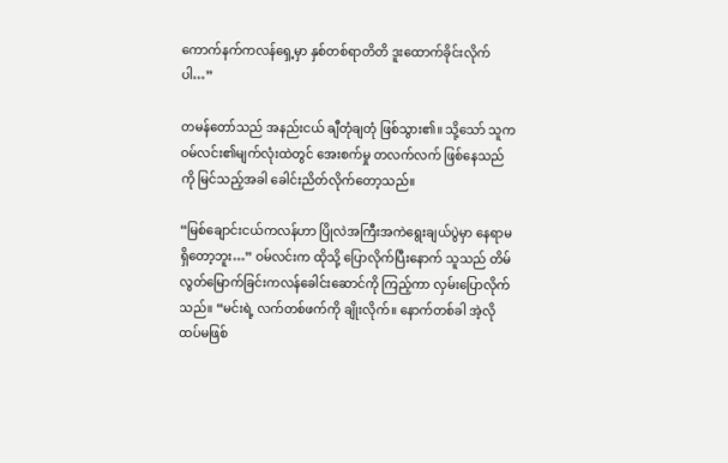ကောက်နက်ကလန်ရှေ့မှာ နှစ်တစ်ရာတိတိ ဒူးထောက်ခိုင်းလိုက်ပါ…”

တမန်တော်သည် အနည်းငယ် ချီတုံချတုံ ဖြစ်သွား၏။ သို့သော် သူက ဝမ်လင်း၏မျက်လုံးထဲတွင် အေးစက်မှု တလက်လက် ဖြစ်နေသည်ကို မြင်သည့်အခါ ခေါင်းညိတ်လိုက်တော့သည်။

“မြစ်ချောင်းငယ်ကလန်ဟာ ပြိုလဲအကြီးအကဲရွေးချယ်ပွဲမှာ နေရာမရှိတော့ဘူး…” ဝမ်လင်းက ထိုသို့ ပြောလိုက်ပြီးနောက် သူသည် တိမ်လွတ်မြောက်ခြင်းကလန်ခေါင်းဆောင်ကို ကြည့်ကာ လှမ်းပြောလိုက်သည်။ “မင်းရဲ့ လက်တစ်ဖက်ကို ချိုးလိုက်။ နောက်တစ်ခါ အဲ့လို ထပ်မဖြစ်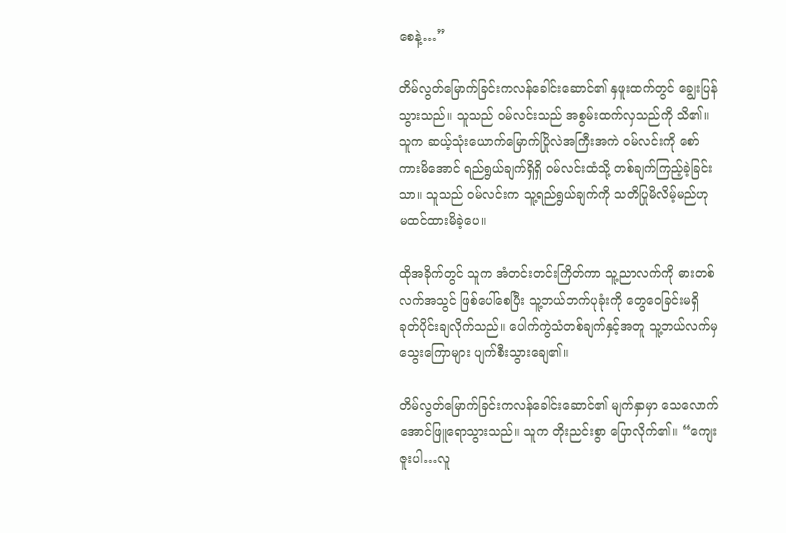စေနဲ့…”

တိမ်လွတ်မြောက်ခြင်းကလန်ခေါင်းဆောင်၏ နှဖူးထက်တွင် ချွေးပြန်သွားသည်။ သူသည် ဝမ်လင်းသည် အစွမ်းထက်လှသည်ကို သိ၏။ သူက ဆယ့်သုံးယောက်မြောက်ပြိုလဲအကြီးအကဲ ဝမ်လင်းကို စော်ကားမိအောင် ရည်ရွယ်ချက်ရှိရှိ ဝမ်လင်းထံသို့ တစ်ချက်ကြည့်ခဲ့ခြင်းသာ။ သူသည် ဝမ်လင်းက သူ့ရည်ရွယ်ချက်ကို သတိပြုမိလိမ့်မည်ဟု မထင်ထားမိခဲ့ပေ။

ထိုအခိုက်တွင် သူက အံတင်းတင်းကြိတ်ကာ သူ့ညာလက်ကို ဓားတစ်လက်အသွင် ဖြစ်ပေါ်စေပြီး သူ့ဘယ်ဘက်ပုခုံးကို တွေဝေခြင်းမရှိ ခုတ်ပိုင်းချလိုက်သည်။ ပေါက်ကွဲသံတစ်ချက်နှင့်အတူ သူ့ဘယ်လက်မှ သွေးကြောများ ပျက်စီးသွားချေ၏။

တိမ်လွတ်မြောက်ခြင်းကလန်ခေါင်းဆောင်၏ မျက်နှာမှာ သေလောက်အောင်ဖြူရောသွားသည်။ သူက တိုးညင်းစွာ ပြောလိုက်၏။ “ကျေးဇူးပါ…လူ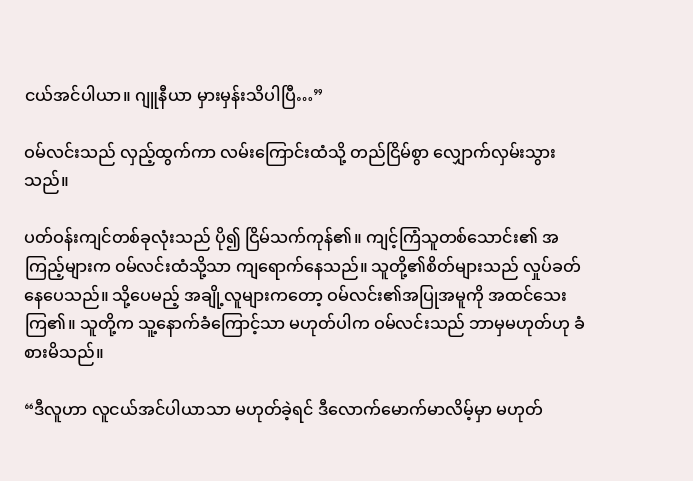ငယ်အင်ပါယာ။ ဂျူနီယာ မှားမှန်းသိပါပြီ…”

ဝမ်လင်းသည် လှည့်ထွက်ကာ လမ်းကြောင်းထံသို့ တည်ငြိမ်စွာ လျှောက်လှမ်းသွားသည်။

ပတ်ဝန်းကျင်တစ်ခုလုံးသည် ပို၍ ငြိမ်သက်ကုန်၏။ ကျင့်ကြံသူတစ်သောင်း၏ အကြည့်များက ဝမ်လင်းထံသို့သာ ကျရောက်နေသည်။ သူတို့၏စိတ်များသည် လှုပ်ခတ်နေပေသည်။ သို့ပေမည့် အချို့လူများကတော့ ဝမ်လင်း၏အပြုအမူကို အထင်သေးကြ၏။ သူတို့က သူ့နောက်ခံကြောင့်သာ မဟုတ်ပါက ဝမ်လင်းသည် ဘာမှမဟုတ်ဟု ခံစားမိသည်။

“ဒီလူဟာ လူငယ်အင်ပါယာသာ မဟုတ်ခဲ့ရင် ဒီလောက်မောက်မာလိမ့်မှာ မဟုတ်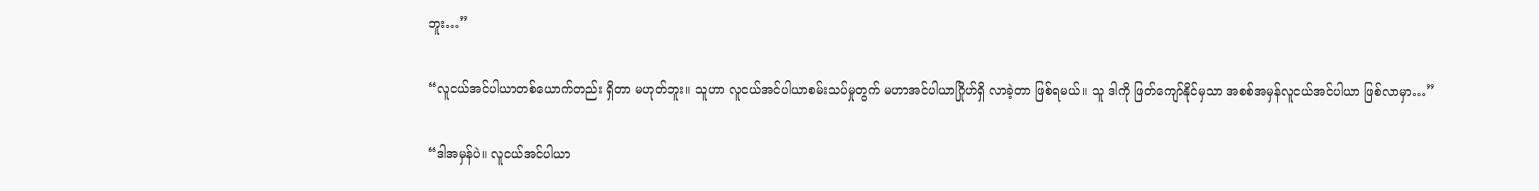ဘူး…”

“လူငယ်အင်ပါယာတစ်ယောက်တည်း ရှိတာ မဟုတ်ဘူး။ သူဟာ လူငယ်အင်ပါယာစမ်းသပ်မှုတွက် မဟာအင်ပါယာဂြိုဟ်ရှိ လာခဲ့တာ ဖြစ်ရမယ်။ သူ ဒါကို ဖြတ်ကျော်နိုင်မှသာ အစစ်အမှန်လူငယ်အင်ပါယာ ဖြစ်လာမှာ…”

“ဒါအမှန်ပဲ။ လူငယ်အင်ပါယာ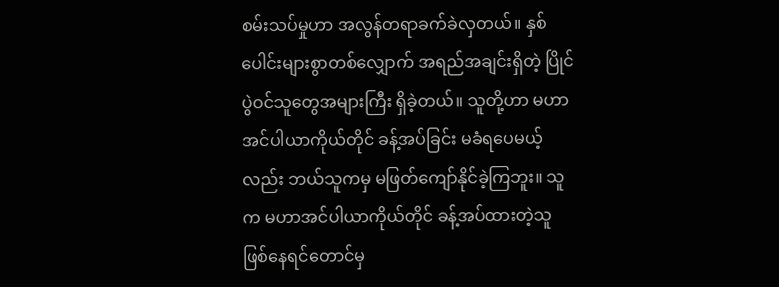စမ်းသပ်မှုဟာ အလွန်တရာခက်ခဲလှတယ်။ နှစ်ပေါင်းများစွာတစ်လျှောက် အရည်အချင်းရှိတဲ့ ပြိုင်ပွဲဝင်သူတွေအများကြီး ရှိခဲ့တယ်။ သူတို့ဟာ မဟာအင်ပါယာကိုယ်တိုင် ခန့်အပ်ခြင်း မခံရပေမယ့်လည်း ဘယ်သူကမှ မဖြတ်ကျော်နိုင်ခဲ့ကြဘူး။ သူက မဟာအင်ပါယာကိုယ်တိုင် ခန့်အပ်ထားတဲ့သူ ဖြစ်နေရင်တောင်မှ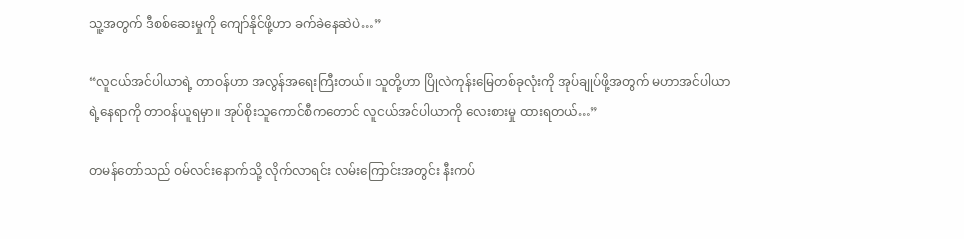သူ့အတွက် ဒီစစ်ဆေးမှုကို ကျော်နိုင်ဖို့ဟာ ခက်ခဲနေဆဲပဲ…”

“လူငယ်အင်ပါယာရဲ့ တာဝန်ဟာ အလွန်အရေးကြီးတယ်။ သူတို့ဟာ ပြိုလဲကုန်းမြေတစ်ခုလုံးကို အုပ်ချုပ်ဖို့အတွက် မဟာအင်ပါယာရဲ့နေရာကို တာဝန်ယူရမှာ။ အုပ်စိုးသူကောင်စီကတောင် လူငယ်အင်ပါယာကို လေးစားမှု ထားရတယ်…”

တမန်တော်သည် ဝမ်လင်းနောက်သို့ လိုက်လာရင်း လမ်းကြောင်းအတွင်း နီးကပ်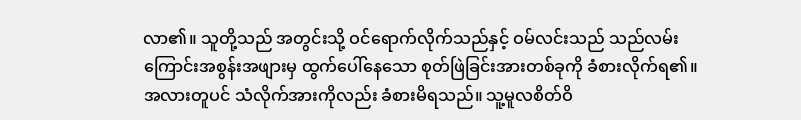လာ၏။ သူတို့သည် အတွင်းသို့ ဝင်ရောက်လိုက်သည်နှင့် ဝမ်လင်းသည် သည်လမ်းကြောင်းအစွန်းအဖျားမှ ထွက်ပေါ်နေသော စုတ်ဖြဲခြင်းအားတစ်ခုကို ခံစားလိုက်ရ၏။ အလားတူပင် သံလိုက်အားကိုလည်း ခံစားမိရသည်။ သူ့မူလစိတ်ဝိ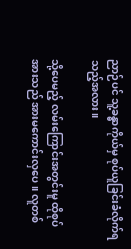ညာဉ်ပင် သူ့ခန္ဓာကိုယ်မှ စုပ်ယူခြင်းခံလိုက်ရသည့်အလား။

သို့ပေမည့် လမ်းကြောင်းအတွင်းမူ ထိုစုပ်အားသည် အားမကောင်းလှပေ။ လူတစ်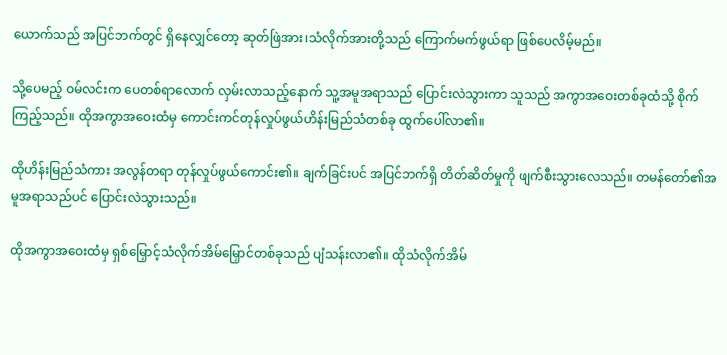ယောက်သည် အပြင်ဘက်တွင် ရှိနေလျှင်တော့ ဆုတ်ဖြဲအား၊သံလိုက်အားတို့သည် ကြောက်မက်ဖွယ်ရာ ဖြစ်ပေလိမ့်မည်။

သို့ပေမည့် ဝမ်လင်းက ပေတစ်ရာလောက် လှမ်းလာသည့်နောက် သူ့အမူအရာသည် ပြောင်းလဲသွားကာ သူသည် အကွာအဝေးတစ်ခုထံသို့ စိုက်ကြည့်သည်။ ထိုအကွာအဝေးထံမှ ကောင်းကင်တုန်လှုပ်ဖွယ်ဟိန်းမြည်သံတစ်ခု ထွက်ပေါ်လာ၏။

ထိုဟိန်းမြည်သံကား အလွန်တရာ တုန်လှုပ်ဖွယ်ကောင်း၏။ ချက်ခြင်းပင် အပြင်ဘက်ရှိ တိတ်ဆိတ်မှုကို ဖျက်စီးသွားလေသည်။ တမန်တော်၏အမူအရာသည်ပင် ပြောင်းလဲသွားသည်။

ထိုအကွာအဝေးထံမှ ရှစ်မြှောင့်သံလိုက်အိမ်မြှောင်တစ်ခုသည် ပျံသန်းလာ၏။ ထိုသံလိုက်အိမ်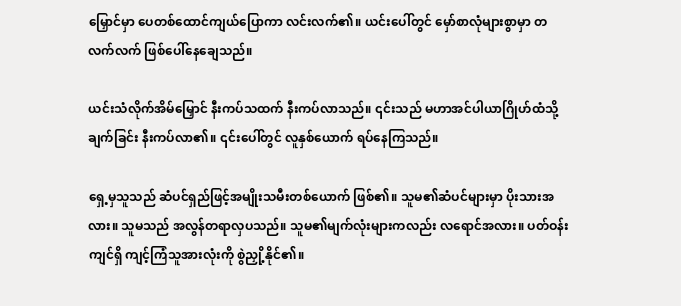မြှောင်မှာ ပေတစ်ထောင်ကျယ်ပြောကာ လင်းလက်၏။ ယင်းပေါ်တွင် မှော်စာလုံများစွာမှာ တလက်လက် ဖြစ်ပေါ်နေချေသည်။

ယင်းသံလိုက်အိမ်မြှောင် နီးကပ်သထက် နီးကပ်လာသည်။ ၎င်းသည် မဟာအင်ပါယာဂြိုဟ်ထံသို့ ချက်ခြင်း နီးကပ်လာ၏။ ၎င်းပေါ်တွင် လူနှစ်ယောက် ရပ်နေကြသည်။

ရှေ့မှသူသည် ဆံပင်ရှည်ဖြင့်အမျိုးသမီးတစ်ယောက် ဖြစ်၏။ သူမ၏ဆံပင်များမှာ ပိုးသားအလား။ သူမသည် အလွန်တရာလှပသည်။ သူမ၏မျက်လုံးများကလည်း လရောင်အလား။ ပတ်ဝန်းကျင်ရှိ ကျင့်ကြံသူအားလုံးကို စွဲညှို့နိုင်၏။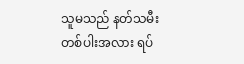သူမသည် နတ်သမီးတစ်ပါးအလား ရပ်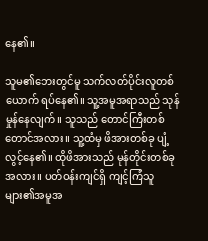နေ၏။

သူမ၏ဘေးတွင်မူ သက်လတ်ပိုင်းလူတစ်ယောက် ရပ်နေ၏။ သူ့အမူအရာသည် သုန်မှုန်နေလျက်။ သူသည် တောင်ကြီးတစ်တောင်အလား။ သူ့ထံမှ ဖိအားတစ်ခု ပျံ့လွင့်နေ၏။ ထိုဖိအားသည် မုန်တိုင်းတစ်ခုအလား။ ပတ်ဝန်းကျင်ရှိ ကျင့်ကြံသူများ၏အမူအ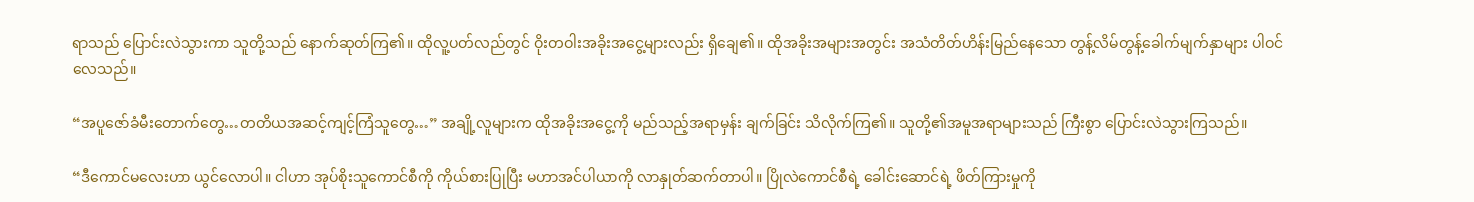ရာသည် ပြောင်းလဲသွားကာ သူတို့သည် နောက်ဆုတ်ကြ၏။ ထိုလူ့ပတ်လည်တွင် ဝိုးတဝါးအခိုးအငွေ့များလည်း ရှိချေ၏။ ထိုအခိုးအများအတွင်း အသံတိတ်ဟိန်းမြည်နေသော တွန့်လိမ်တွန့်ခေါက်မျက်နှာများ ပါဝင်လေသည်။

“အပူဇော်ခံမီးတောက်တွေ…တတိယအဆင့်ကျင့်ကြံသူတွေ…” အချို့လူများက ထိုအခိုးအငွေ့ကို မည်သည့်အရာမှန်း ချက်ခြင်း သိလိုက်ကြ၏။ သူတို့၏အမူအရာများသည် ကြီးစွာ ပြောင်းလဲသွားကြသည်။

“ဒီကောင်မလေးဟာ ယွင်လောပါ။ ငါဟာ အုပ်စိုးသူကောင်စီကို ကိုယ်စားပြုပြီး မဟာအင်ပါယာကို လာနှုတ်ဆက်တာပါ။ ပြိုလဲကောင်စီရဲ့ ခေါင်းဆောင်ရဲ့ ဖိတ်ကြားမှုကို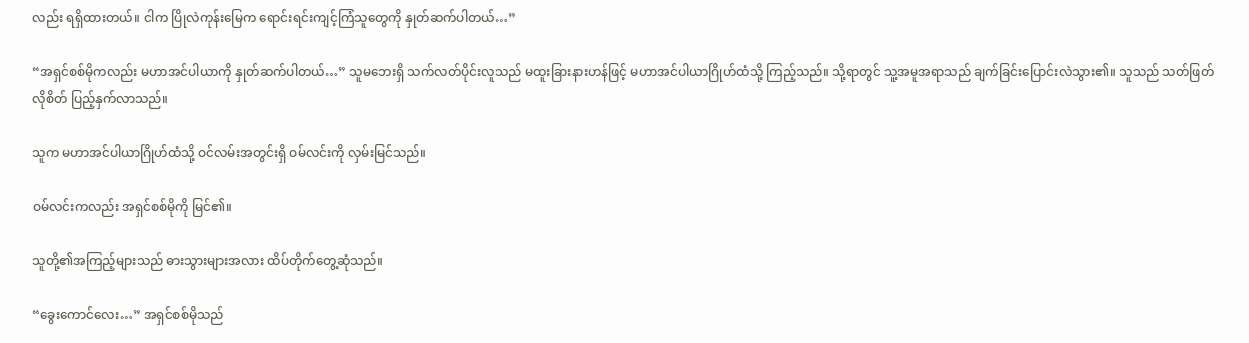လည်း ရရှိထားတယ်။ ငါက ပြိုလဲကုန်းမြေက ရောင်းရင်းကျင့်ကြံသူတွေကို နှုတ်ဆက်ပါတယ်…”

“အရှင်စစ်မိုကလည်း မဟာအင်ပါယာကို နှုတ်ဆက်ပါတယ်…” သူမဘေးရှိ သက်လတ်ပိုင်းလူသည် မထူးခြားနားဟန်ဖြင့် မဟာအင်ပါယာဂြိုဟ်ထံသို့ ကြည့်သည်။ သို့ရာတွင် သူ့အမူအရာသည် ချက်ခြင်းပြောင်းလဲသွား၏။ သူသည် သတ်ဖြတ်လိုစိတ် ပြည့်နှက်လာသည်။

သူက မဟာအင်ပါယာဂြိုဟ်ထံသို့ ဝင်လမ်းအတွင်းရှိ ဝမ်လင်းကို လှမ်းမြင်သည်။

ဝမ်လင်းကလည်း အရှင်စစ်မိုကို မြင်၏။

သူတို့၏အကြည့်များသည် ဓားသွားများအလား ထိပ်တိုက်တွေ့ဆုံသည်။

“ခွေးကောင်လေး…” အရှင်စစ်မိုသည်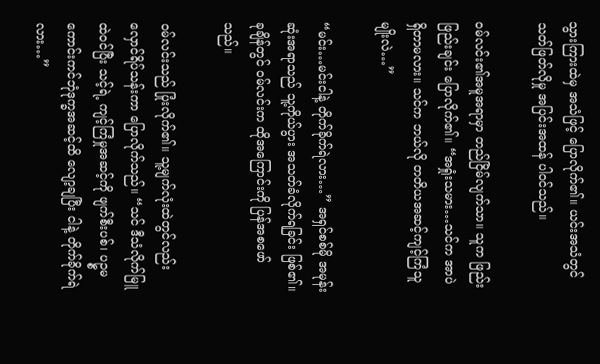သွားကြားထဲမှ အသံဖြင့် ပြောလိုက်၏။ ယင်းအသံတွင် သတ်ဖြတ်လိုမှု အပြင်းအထန် ပါဝင်သည်။

ဝမ်လင်း၏အမူအရာမှာ တည်ငြိမ်လျက်သာ။ သူက ဖြည်းဖြည်းချင်း ပြောလိုက်၏။ “အရှုံးသမား…သင်က အာပဲ ရှိတာမလား။ သင်က ဘယ်လို တတိယအဆင့်ကျင့်ကြံသူမျိုးလဲ…”

“မင်း…မင်းငါနဲ့ တိုက်ခိုက်ရဲလား…” အရှင်စစ်မို အမုန်းဆုံးအရာသည် သူ့ကိုယ်ပွား အသတ်ခံလိုက်ရခြင်း ဖြစ်၏။ ခုချိန်တွင် ဝမ်လင်းက ထိုအကြောင်းကို ပြန်အစဖော်သည်။

ဝမ်လင်းသည် ပြုံးလိုက်၏။ သူ့မျက်လုံးထဲတွင်လည်း လှောင်ရိပ်သန်းကာ ပြောလိုက်သည်။ “သင် ဒီသံလိုက်မြူထဲဝင်ပြီး သင့်ရဲ့ ကျင့်ကြံမှုအဆင့်ကို ဖျက်စီးပစ်၊ ပဥ္စမကောင်းကင်ဘုံဒုက္ခအဆင့်ထိ လျော့ချပြီး ငါနဲ့ တိုက်ခိုက်ရဲလား…”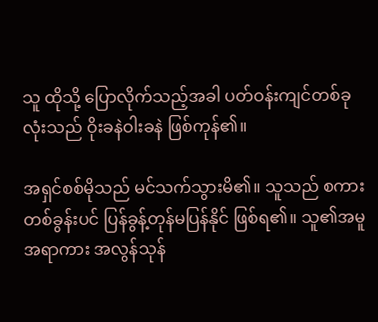သူ ထိုသို့ ပြောလိုက်သည့်အခါ ပတ်ဝန်းကျင်တစ်ခုလုံးသည် ဝိုးခနဲဝါးခနဲ ဖြစ်ကုန်၏။

အရှင်စစ်မိုသည် မင်သက်သွားမိ၏။ သူသည် စကားတစ်ခွန်းပင် ပြန်ခွန့်တုန်မပြန်နိုင် ဖြစ်ရ၏။ သူ၏အမူအရာကား အလွန်သုန်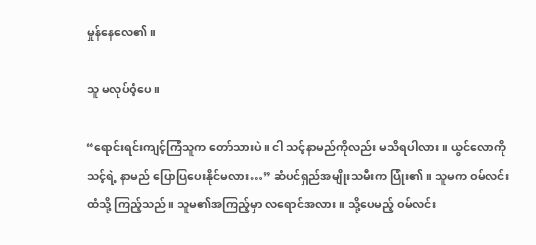မှုန်နေလေ၏။

သူ မလုပ်ဝံ့ပေ။

“ရောင်းရင်းကျင့်ကြံသူက တော်သားပဲ။ ငါ သင့်နာမည်ကိုလည်း မသိရပါလား။ ယွင်လောကို သင့်ရဲ့ နာမည် ပြောပြပေးနိုင်မလား…” ဆံပင်ရှည်အမျိုးသမီးက ပြုံး၏။ သူမက ဝမ်လင်းထံသို့ ကြည့်သည်။ သူမ၏အကြည့်မှာ လရောင်အလား။ သို့ပေမည့် ဝမ်လင်း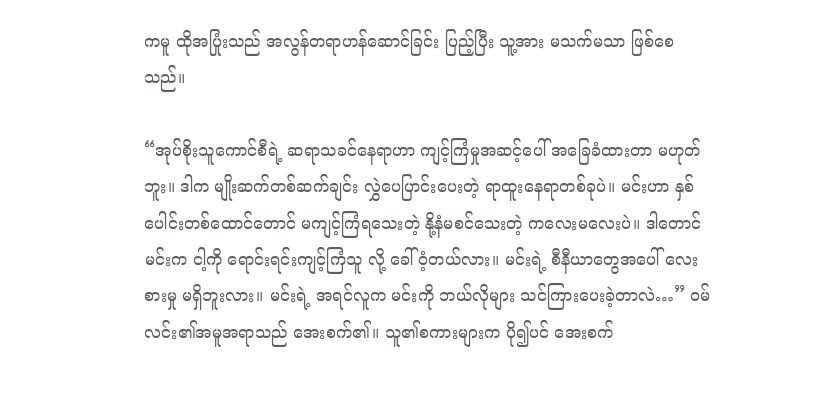ကမူ ထိုအပြုံးသည် အလွန်တရာဟန်ဆောင်ခြင်း ပြည့်ပြီး သူ့အား မသက်မသာ ဖြစ်စေသည်။

“အုပ်စိုးသူကောင်စီရဲ့ ဆရာသခင်နေရာဟာ ကျင့်ကြံမှုအဆင့်ပေါ် အခြေခံထားတာ မဟုတ်ဘူး။ ဒါက မျိုးဆက်တစ်ဆက်ချင်း လွှဲပေပြာင်းပေးတဲ့ ရာထူးနေရာတစ်ခုပဲ။ မင်းဟာ နှစ်ပေါင်းတစ်ထောင်တောင် မကျင့်ကြံရသေးတဲ့ နို့နံမစင်သေးတဲ့ ကလေးမလေးပဲ။ ဒါတောင် မင်းက ငါ့ကို ရောင်းရင်းကျင့်ကြံသူ လို့ ခေါ်ဝံ့တယ်လား။ မင်းရဲ့ စီနီယာတွေအပေါ် လေးစားမှု မရှိဘူးလား။ မင်းရဲ့ အရင်လူက မင်းကို ဘယ်လိုများ သင်ကြားပေးခဲ့တာလဲ…” ဝမ်လင်း၏အမူအရာသည် အေးစက်၏။ သူ၏စကားများက ပို၍ပင် အေးစက်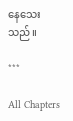နေသေးသည်။

***

All Chapters